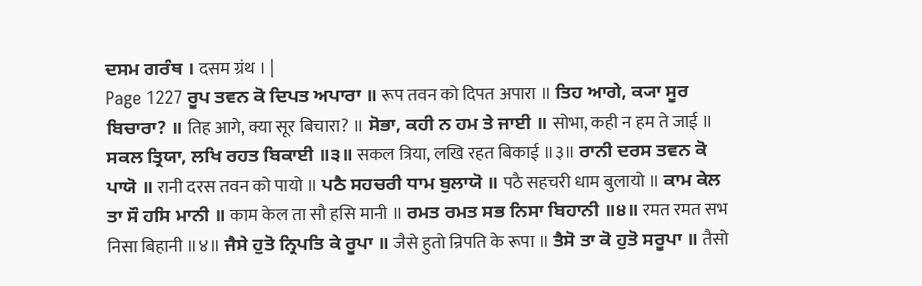ਦਸਮ ਗਰੰਥ । दसम ग्रंथ । |
Page 1227 ਰੂਪ ਤਵਨ ਕੋ ਦਿਪਤ ਅਪਾਰਾ ॥ रूप तवन को दिपत अपारा ॥ ਤਿਹ ਆਗੇ, ਕ੍ਯਾ ਸੂਰ ਬਿਚਾਰਾ? ॥ तिह आगे, क्या सूर बिचारा? ॥ ਸੋਭਾ, ਕਹੀ ਨ ਹਮ ਤੇ ਜਾਈ ॥ सोभा, कही न हम ते जाई ॥ ਸਕਲ ਤ੍ਰਿਯਾ, ਲਖਿ ਰਹਤ ਬਿਕਾਈ ॥੩॥ सकल त्रिया, लखि रहत बिकाई ॥३॥ ਰਾਨੀ ਦਰਸ ਤਵਨ ਕੋ ਪਾਯੋ ॥ रानी दरस तवन को पायो ॥ ਪਠੈ ਸਹਚਰੀ ਧਾਮ ਬੁਲਾਯੋ ॥ पठै सहचरी धाम बुलायो ॥ ਕਾਮ ਕੇਲ ਤਾ ਸੌ ਹਸਿ ਮਾਨੀ ॥ काम केल ता सौ हसि मानी ॥ ਰਮਤ ਰਮਤ ਸਭ ਨਿਸਾ ਬਿਹਾਨੀ ॥੪॥ रमत रमत सभ निसा बिहानी ॥४॥ ਜੈਸੇ ਹੁਤੋ ਨ੍ਰਿਪਤਿ ਕੇ ਰੂਪਾ ॥ जैसे हुतो न्रिपति के रूपा ॥ ਤੈਸੋ ਤਾ ਕੋ ਹੁਤੋ ਸਰੂਪਾ ॥ तैसो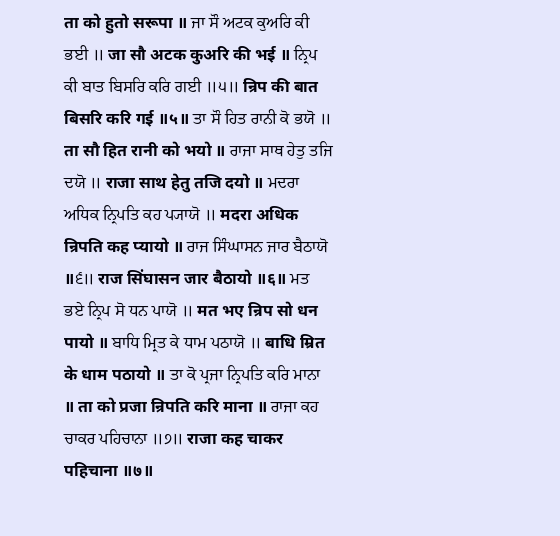ता को हुतो सरूपा ॥ ਜਾ ਸੌ ਅਟਕ ਕੁਅਰਿ ਕੀ ਭਈ ॥ जा सौ अटक कुअरि की भई ॥ ਨ੍ਰਿਪ ਕੀ ਬਾਤ ਬਿਸਰਿ ਕਰਿ ਗਈ ॥੫॥ न्रिप की बात बिसरि करि गई ॥५॥ ਤਾ ਸੌ ਹਿਤ ਰਾਨੀ ਕੋ ਭਯੋ ॥ ता सौ हित रानी को भयो ॥ ਰਾਜਾ ਸਾਥ ਹੇਤੁ ਤਜਿ ਦਯੋ ॥ राजा साथ हेतु तजि दयो ॥ ਮਦਰਾ ਅਧਿਕ ਨ੍ਰਿਪਤਿ ਕਹ ਪ੍ਯਾਯੋ ॥ मदरा अधिक न्रिपति कह प्यायो ॥ ਰਾਜ ਸਿੰਘਾਸਨ ਜਾਰ ਬੈਠਾਯੋ ॥੬॥ राज सिंघासन जार बैठायो ॥६॥ ਮਤ ਭਏ ਨ੍ਰਿਪ ਸੋ ਧਨ ਪਾਯੋ ॥ मत भए न्रिप सो धन पायो ॥ ਬਾਧਿ ਮ੍ਰਿਤ ਕੇ ਧਾਮ ਪਠਾਯੋ ॥ बाधि म्रित के धाम पठायो ॥ ਤਾ ਕੋ ਪ੍ਰਜਾ ਨ੍ਰਿਪਤਿ ਕਰਿ ਮਾਨਾ ॥ ता को प्रजा न्रिपति करि माना ॥ ਰਾਜਾ ਕਹ ਚਾਕਰ ਪਹਿਚਾਨਾ ॥੭॥ राजा कह चाकर पहिचाना ॥७॥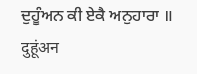ਦੁਹੂੰਅਨ ਕੀ ਏਕੈ ਅਨੁਹਾਰਾ ॥ दुहूंअन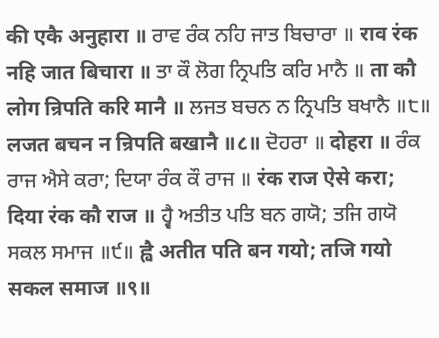की एकै अनुहारा ॥ ਰਾਵ ਰੰਕ ਨਹਿ ਜਾਤ ਬਿਚਾਰਾ ॥ राव रंक नहि जात बिचारा ॥ ਤਾ ਕੌ ਲੋਗ ਨ੍ਰਿਪਤਿ ਕਰਿ ਮਾਨੈ ॥ ता कौ लोग न्रिपति करि मानै ॥ ਲਜਤ ਬਚਨ ਨ ਨ੍ਰਿਪਤਿ ਬਖਾਨੈ ॥੮॥ लजत बचन न न्रिपति बखानै ॥८॥ ਦੋਹਰਾ ॥ दोहरा ॥ ਰੰਕ ਰਾਜ ਐਸੇ ਕਰਾ; ਦਿਯਾ ਰੰਕ ਕੌ ਰਾਜ ॥ रंक राज ऐसे करा; दिया रंक कौ राज ॥ ਹ੍ਵੈ ਅਤੀਤ ਪਤਿ ਬਨ ਗਯੋ; ਤਜਿ ਗਯੋ ਸਕਲ ਸਮਾਜ ॥੯॥ ह्वै अतीत पति बन गयो; तजि गयो सकल समाज ॥९॥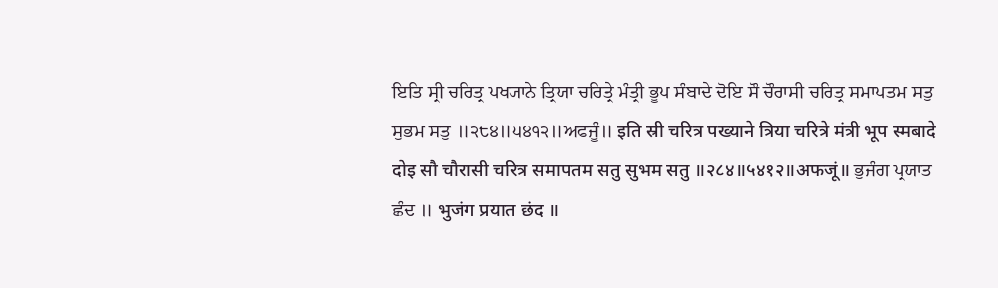ਇਤਿ ਸ੍ਰੀ ਚਰਿਤ੍ਰ ਪਖ੍ਯਾਨੇ ਤ੍ਰਿਯਾ ਚਰਿਤ੍ਰੇ ਮੰਤ੍ਰੀ ਭੂਪ ਸੰਬਾਦੇ ਦੋਇ ਸੌ ਚੌਰਾਸੀ ਚਰਿਤ੍ਰ ਸਮਾਪਤਮ ਸਤੁ ਸੁਭਮ ਸਤੁ ॥੨੮੪॥੫੪੧੨॥ਅਫਜੂੰ॥ इति स्री चरित्र पख्याने त्रिया चरित्रे मंत्री भूप स्मबादे दोइ सौ चौरासी चरित्र समापतम सतु सुभम सतु ॥२८४॥५४१२॥अफजूं॥ ਭੁਜੰਗ ਪ੍ਰਯਾਤ ਛੰਦ ॥ भुजंग प्रयात छंद ॥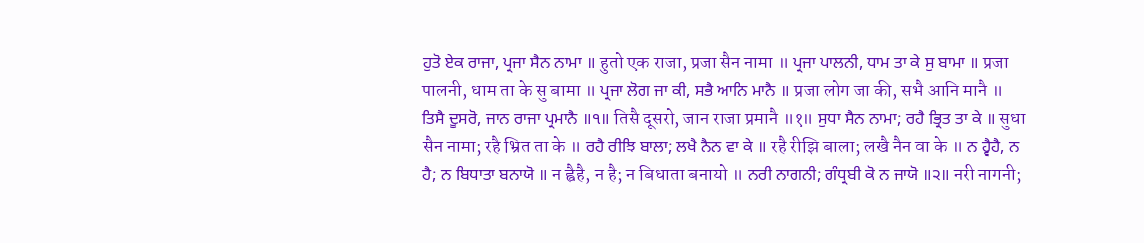ਹੁਤੋ ਏਕ ਰਾਜਾ, ਪ੍ਰਜਾ ਸੈਨ ਨਾਮਾ ॥ हुतो एक राजा, प्रजा सैन नामा ॥ ਪ੍ਰਜਾ ਪਾਲਨੀ, ਧਾਮ ਤਾ ਕੇ ਸੁ ਬਾਮਾ ॥ प्रजा पालनी, धाम ता के सु बामा ॥ ਪ੍ਰਜਾ ਲੋਗ ਜਾ ਕੀ, ਸਭੈ ਆਨਿ ਮਾਨੈ ॥ प्रजा लोग जा की, सभै आनि मानै ॥ ਤਿਸੈ ਦੂਸਰੋ, ਜਾਨ ਰਾਜਾ ਪ੍ਰਮਾਨੈ ॥੧॥ तिसै दूसरो, जान राजा प्रमानै ॥१॥ ਸੁਧਾ ਸੈਨ ਨਾਮਾ; ਰਹੈ ਭ੍ਰਿਤ ਤਾ ਕੇ ॥ सुधा सैन नामा; रहै भ्रित ता के ॥ ਰਹੈ ਰੀਝਿ ਬਾਲਾ; ਲਖੈ ਨੈਨ ਵਾ ਕੇ ॥ रहै रीझि बाला; लखै नैन वा के ॥ ਨ ਹ੍ਵੈਹੈ, ਨ ਹੈ; ਨ ਬਿਧਾਤਾ ਬਨਾਯੋ ॥ न ह्वैहै, न है; न बिधाता बनायो ॥ ਨਰੀ ਨਾਗਨੀ; ਗੰਧ੍ਰਬੀ ਕੋ ਨ ਜਾਯੋ ॥੨॥ नरी नागनी;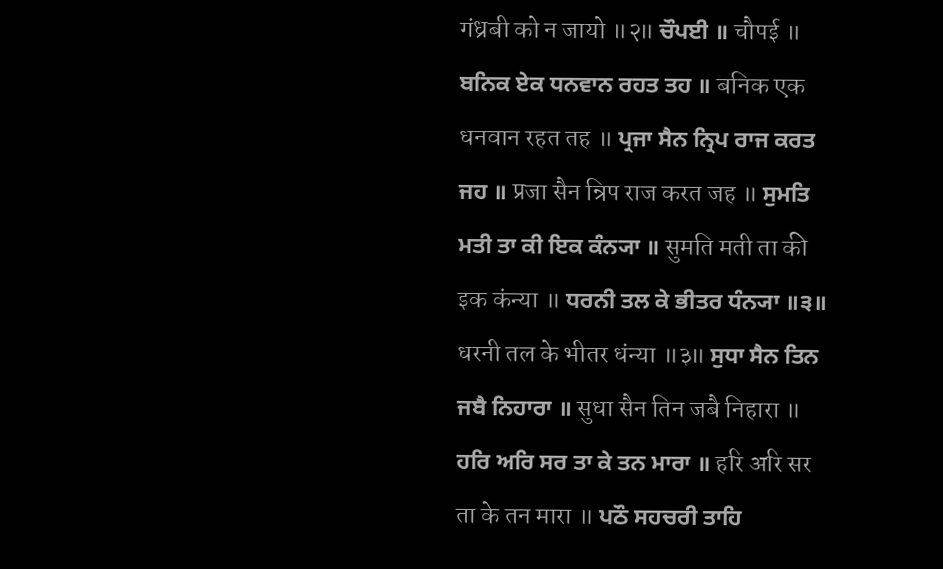गंध्रबी को न जायो ॥२॥ ਚੌਪਈ ॥ चौपई ॥ ਬਨਿਕ ਏਕ ਧਨਵਾਨ ਰਹਤ ਤਹ ॥ बनिक एक धनवान रहत तह ॥ ਪ੍ਰਜਾ ਸੈਨ ਨ੍ਰਿਪ ਰਾਜ ਕਰਤ ਜਹ ॥ प्रजा सैन न्रिप राज करत जह ॥ ਸੁਮਤਿ ਮਤੀ ਤਾ ਕੀ ਇਕ ਕੰਨ੍ਯਾ ॥ सुमति मती ता की इक कंन्या ॥ ਧਰਨੀ ਤਲ ਕੇ ਭੀਤਰ ਧੰਨ੍ਯਾ ॥੩॥ धरनी तल के भीतर धंन्या ॥३॥ ਸੁਧਾ ਸੈਨ ਤਿਨ ਜਬੈ ਨਿਹਾਰਾ ॥ सुधा सैन तिन जबै निहारा ॥ ਹਰਿ ਅਰਿ ਸਰ ਤਾ ਕੇ ਤਨ ਮਾਰਾ ॥ हरि अरि सर ता के तन मारा ॥ ਪਠੌ ਸਹਚਰੀ ਤਾਹਿ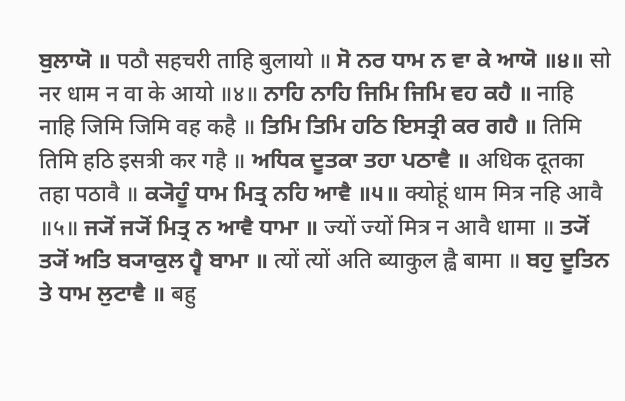ਬੁਲਾਯੋ ॥ पठौ सहचरी ताहि बुलायो ॥ ਸੋ ਨਰ ਧਾਮ ਨ ਵਾ ਕੇ ਆਯੋ ॥੪॥ सो नर धाम न वा के आयो ॥४॥ ਨਾਹਿ ਨਾਹਿ ਜਿਮਿ ਜਿਮਿ ਵਹ ਕਹੈ ॥ नाहि नाहि जिमि जिमि वह कहै ॥ ਤਿਮਿ ਤਿਮਿ ਹਠਿ ਇਸਤ੍ਰੀ ਕਰ ਗਹੈ ॥ तिमि तिमि हठि इसत्री कर गहै ॥ ਅਧਿਕ ਦੂਤਕਾ ਤਹਾ ਪਠਾਵੈ ॥ अधिक दूतका तहा पठावै ॥ ਕ੍ਯੋਹੂੰ ਧਾਮ ਮਿਤ੍ਰ ਨਹਿ ਆਵੈ ॥੫॥ क्योहूं धाम मित्र नहि आवै ॥५॥ ਜ੍ਯੋਂ ਜ੍ਯੋਂ ਮਿਤ੍ਰ ਨ ਆਵੈ ਧਾਮਾ ॥ ज्यों ज्यों मित्र न आवै धामा ॥ ਤ੍ਯੋਂ ਤ੍ਯੋਂ ਅਤਿ ਬ੍ਯਾਕੁਲ ਹ੍ਵੈ ਬਾਮਾ ॥ त्यों त्यों अति ब्याकुल ह्वै बामा ॥ ਬਹੁ ਦੂਤਿਨ ਤੇ ਧਾਮ ਲੁਟਾਵੈ ॥ बहु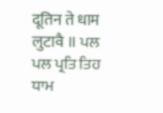दूतिन ते धाम लुटावै ॥ ਪਲ ਪਲ ਪ੍ਰਤਿ ਤਿਹ ਧਾਮ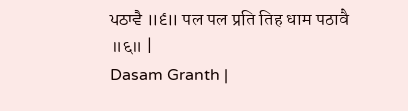ਪਠਾਵੈ ॥੬॥ पल पल प्रति तिह धाम पठावै ॥६॥ |
Dasam Granth |